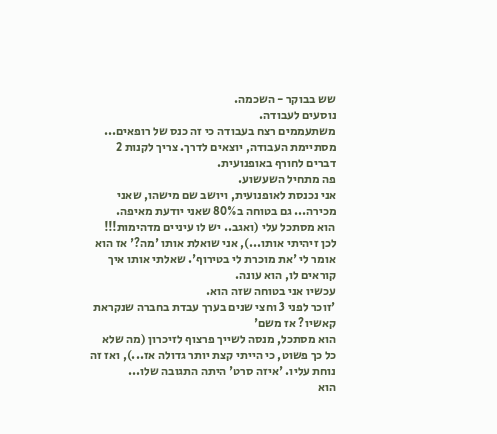שש בבוקר - השכמה.
נוסעים לעבודה.
משתעממים רצח בעבודה כי זה כנס של רופאים...
מסתיימת העבודה, יוצאים לדרך. צריך לקנות 2 דברים לחורף באופנועית.
פה מתחיל השעשוע.
אני נכנסת לאופנועית, ויושב שם מישהו, שאני מכירה... גם בטוחה ב80% שאני יודעת מאיפה.
הוא מסתכל עלי (ואגב.. יש לו עיניים מדהימות!!! לכן זיהיתי אותו...), אני שואלת אותו 'מה?' אז הוא אומר לי 'את מוכרת לי בטירוף'. שאלתי אותו איך קוראים לו, הוא עונה.
עכשיו אני בטוחה שזה הוא.
'זוכר לפני 3 וחצי שנים בערך עבדת בחברה שנקראת קאשיו? אז משם'
הוא מסתכל, מנסה לשייך פרצוף לזיכרון (מה שלא כל כך פשוט, כי הייתי קצת יותר גדולה אז...), ואז זה נוחת עליו. 'איזה סרט' היתה התגובה שלו...
הוא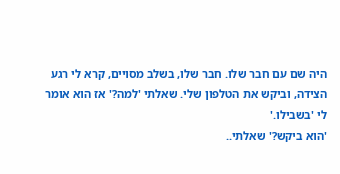היה שם עם חבר שלו. חבר שלו, בשלב מסויים, קרא לי רגע הצידה, וביקש את הטלפון שלי. שאלתי 'למה?' אז הוא אומר לי 'בשבילו.'
'הוא ביקש?' שאלתי..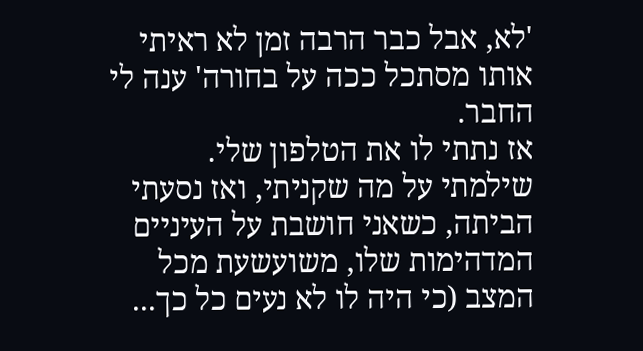'לא, אבל כבר הרבה זמן לא ראיתי אותו מסתכל ככה על בחורה' ענה לי החבר.
אז נתתי לו את הטלפון שלי.
שילמתי על מה שקניתי, ואז נסעתי הביתה, כשאני חושבת על העיניים המדהימות שלו, משועשעת מכל המצב (כי היה לו לא נעים כל כך...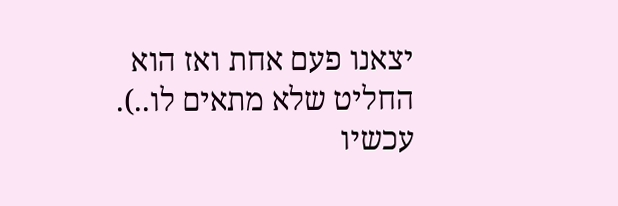יצאנו פעם אחת ואז הוא החליט שלא מתאים לו..).
עכשיו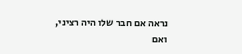נראה אם חבר שלו היה רציני, ואם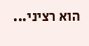הוא רציני...